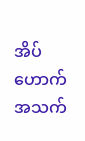အိပ်ဟောက်အသက်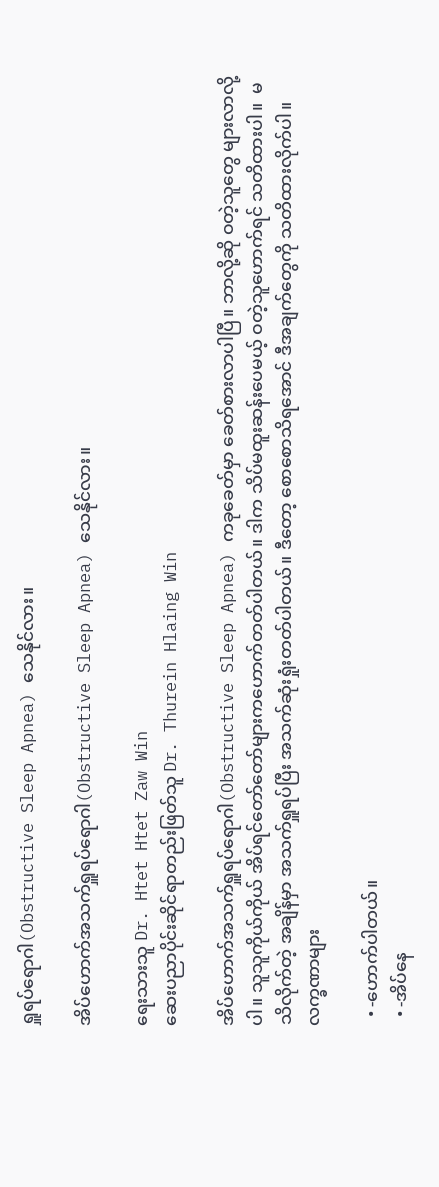ရှူရပ်ရောဂါ(Obstructive Sleep Apnea) သေနိုင်လား။

အိပ်ဟောက်အသက်ရှူရပ်ရောဂါ(Obstructive Sleep Apnea) သေနိုင်လား။

ရေးသားသူ Dr. Htet Htet Zaw Win
ဆေးပညာပိုင်းဆိုင်ရာတည်းဖြတ်သူ Dr. Thurein Hlaing Win

အိပ်ဟောက်အသက်ရှူရပ်ရောဂါ(Obstructive Sleep Apnea) ကခုခေတ်မှာ ခေတ်စားလာပါပြီ။ ဘာလို့ဆို ဝတဲ့သူတွေ များလာလို့ပါ။ သူသူကိုယ်ကိုယ် အိပ်ရင်တော်တော်များကဟောက်တတ်ပါတယ်။ ဒါက သိပ်မထူးဆန်းပေမယ့် ဝတဲ့သူဟောက်ရင် သတိထားပါ။  မသိလိုက်တဲ့ အချိန်မှာ အသက်ရှူရပ်ပြီး အသက်ဆုံးရှုံးတတ်ပါတယ်။ ဒီတော့ စောစောသိရအောင် ဒီအချက်တွေကို သတိထားလိုက်ပါ။
လက္ခဏာများ

  • -ဟောက်ပါတယ်။
  • -အိပ်နေ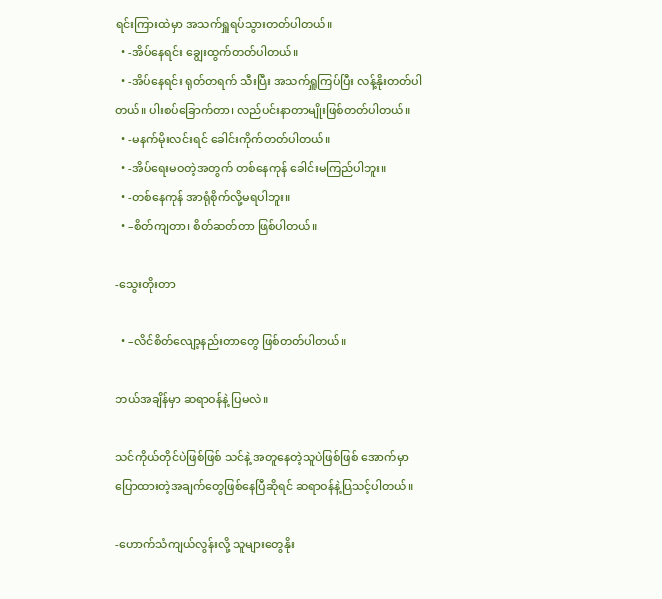ရင်းကြားထဲမှာ အသက်ရှူရပ်သွားတတ်ပါတယ်။
  • -အိပ်နေရင်း ချွေးထွက်တတ်ပါတယ်။
  • -အိပ်နေရင်း ရုတ်တရက် သီးပြီး အသက်ရှူကြပ်ပြီး လန့်နိုးတတ်ပါတယ်။ ပါးစပ်ခြောက်တာ၊ လည်ပင်းနာတာမျိုးဖြစ်တတ်ပါတယ်။
  • -မနက်မိုးလင်းရင် ခေါင်းကိုက်တတ်ပါတယ်။
  • -အိပ်ရေးမဝတဲ့အတွက် တစ်နေကုန် ခေါင်းမကြည်ပါဘူး။
  • -တစ်နေကုန် အာရုံစိုက်လို့မရပါဘူး။
  • –စိတ်ကျတာ၊ စိတ်ဆတ်တာ ဖြစ်ပါတယ်။

-သွေးတိုးတာ

  • –လိင်စိတ်လျော့နည်းတာတွေ ဖြစ်တတ်ပါတယ်။

ဘယ်အချိန်မှာ ဆရာဝန်နဲ့ ပြမလဲ။

သင်ကိုယ်တိုင်ပဲဖြစ်ဖြစ် သင်နဲ့ အတူနေတဲ့သူပဲဖြစ်ဖြစ် အောက်မှာပြောထားတဲ့အချက်တွေဖြစ်နေပြီဆိုရင် ဆရာဝန်နဲ့ပြသင့်ပါတယ်။

-ဟောက်သံကျယ်လွန်းလို့ သူများတွေနိုး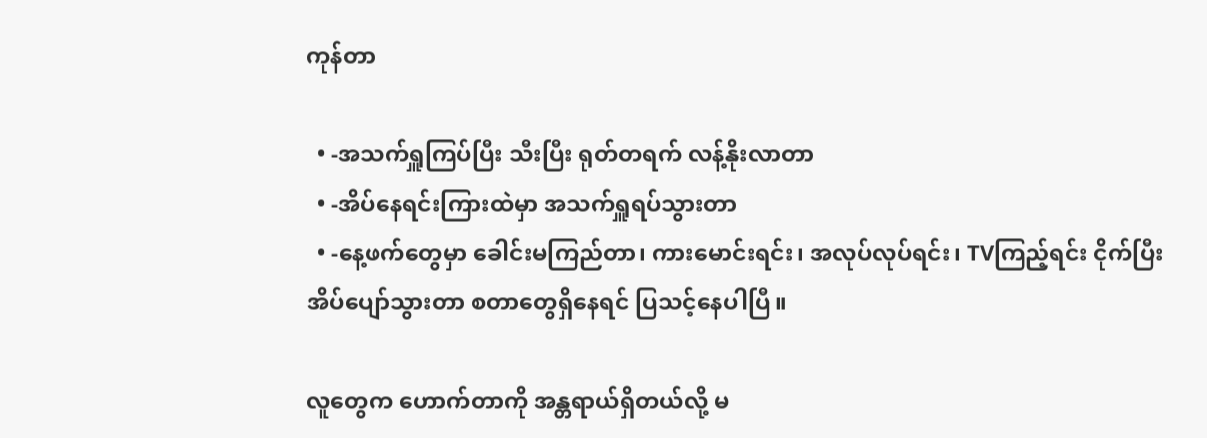ကုန်တာ

  • -အသက်ရှူကြပ်ပြီး သီးပြီး ရုတ်တရက် လန့်နိုးလာတာ
  • -အိပ်နေရင်းကြားထဲမှာ အသက်ရှူရပ်သွားတာ
  • -နေ့ဖက်တွေမှာ ခေါင်းမကြည်တာ၊ ကားမောင်းရင်း၊ အလုပ်လုပ်ရင်း၊ TVကြည့်ရင်း ငိုက်ပြီး အိပ်ပျော်သွားတာ စတာတွေရှိနေရင် ပြသင့်နေပါပြီ။

လူတွေက ဟောက်တာကို အန္တရာယ်ရှိတယ်လို့ မ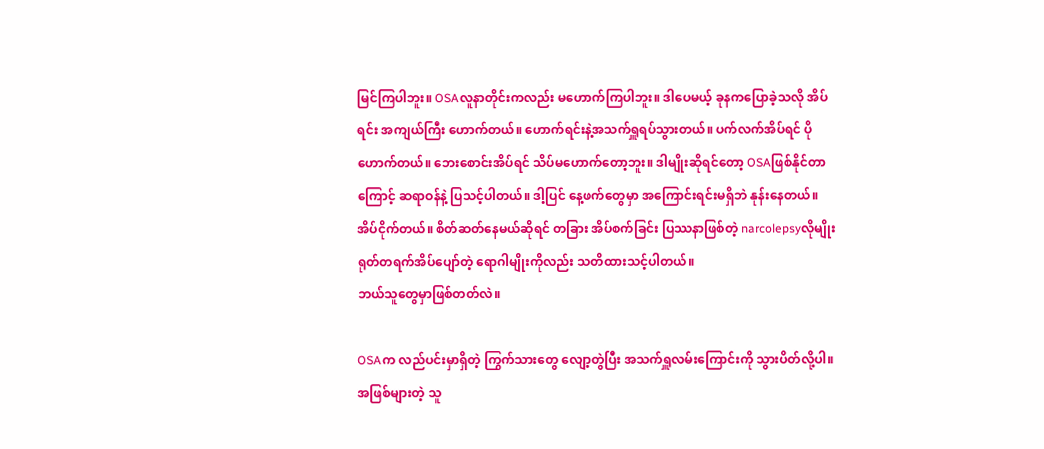မြင်ကြပါဘူး။ OSAလူနာတိုင်းကလည်း မဟောက်ကြပါဘူး။ ဒါပေမယ့် ခုနကပြောခဲ့သလို အိပ်ရင်း အကျယ်ကြီး ဟောက်တယ်။ ဟောက်ရင်းနဲ့အသက်ရှူရပ်သွားတယ်။ ပက်လက်အိပ်ရင် ပိုဟောက်တယ်။ ဘေးစောင်းအိပ်ရင် သိပ်မဟောက်တော့ဘူး။ ဒါမျိုးဆိုရင်တော့ OSAဖြစ်နိုင်တာကြောင့် ဆရာဝန်နဲ့ ပြသင့်ပါတယ်။ ဒါ့ပြင် နေ့ဖက်တွေမှာ အကြောင်းရင်းမရှိဘဲ နုန်းနေတယ်။ အိပ်ငိုက်တယ်။ စိတ်ဆတ်နေမယ်ဆိုရင် တခြား အိပ်စက်ခြင်း ပြဿနာဖြစ်တဲ့ narcolepsyလိုမျိုး ရုတ်တရက်အိပ်ပျော်တဲ့ ရောဂါမျိုးကိုလည်း သတိထားသင့်ပါတယ်။
ဘယ်သူတွေမှာဖြစ်တတ်လဲ။

OSAက လည်ပင်းမှာရှိတဲ့ ကြွက်သားတွေ လျော့တွဲပြီး အသက်ရှူလမ်းကြောင်းကို သွားပိတ်လို့ပါ။ အဖြစ်များတဲ့ သူ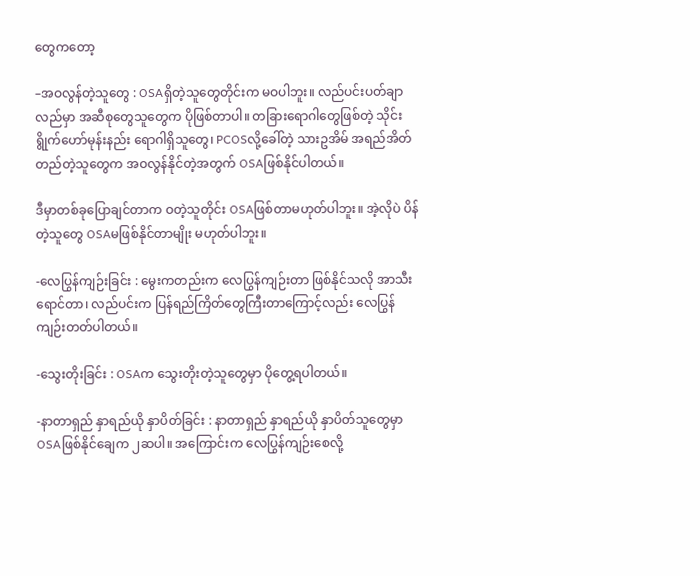တွေကတော့

–အဝလွန်တဲ့သူတွေ : OSAရှိတဲ့သူတွေတိုင်းက မဝပါဘူး။ လည်ပင်းပတ်ချာလည်မှာ အဆီစုတွေသူတွေက ပိုဖြစ်တာပါ။ တခြားရောဂါတွေဖြစ်တဲ့ သိုင်းရွိုက်ဟော်မုန်းနည်း ရောဂါရှိသူတွေ၊ PCOSလို့ခေါ်တဲ့ သားဥအိမ် အရည်အိတ်တည်တဲ့သူတွေက အဝလွန်နိုင်တဲ့အတွက် OSAဖြစ်နိုင်ပါတယ်။

ဒီမှာတစ်ခုပြောချင်တာက ဝတဲ့သူတိုင်း OSAဖြစ်တာမဟုတ်ပါဘူး။ အဲ့လိုပဲ ပိန်တဲ့သူတွေ OSAမဖြစ်နိုင်တာမျိုး မဟုတ်ပါဘူး။

-လေပြွန်ကျဉ်းခြင်း : မွေးကတည်းက လေပြွန်ကျဉ်းတာ ဖြစ်နိုင်သလို အာသီးရောင်တာ၊ လည်ပင်းက ပြန်ရည်ကြိတ်တွေကြီးတာကြောင့်လည်း လေပြွန်ကျဉ်းတတ်ပါတယ်။

-သွေးတိုးခြင်း : OSAက သွေးတိုးတဲ့သူတွေမှာ ပိုတွေ့ရပါတယ်။

-နာတာရှည် နှာရည်ယို နှာပိတ်ခြင်း : နာတာရှည် နှာရည်ယို နှာပိတ်သူတွေမှာ OSAဖြစ်နိုင်ချေက ၂ဆပါ။ အကြောင်းက လေပြွန်ကျဉ်းစေလို့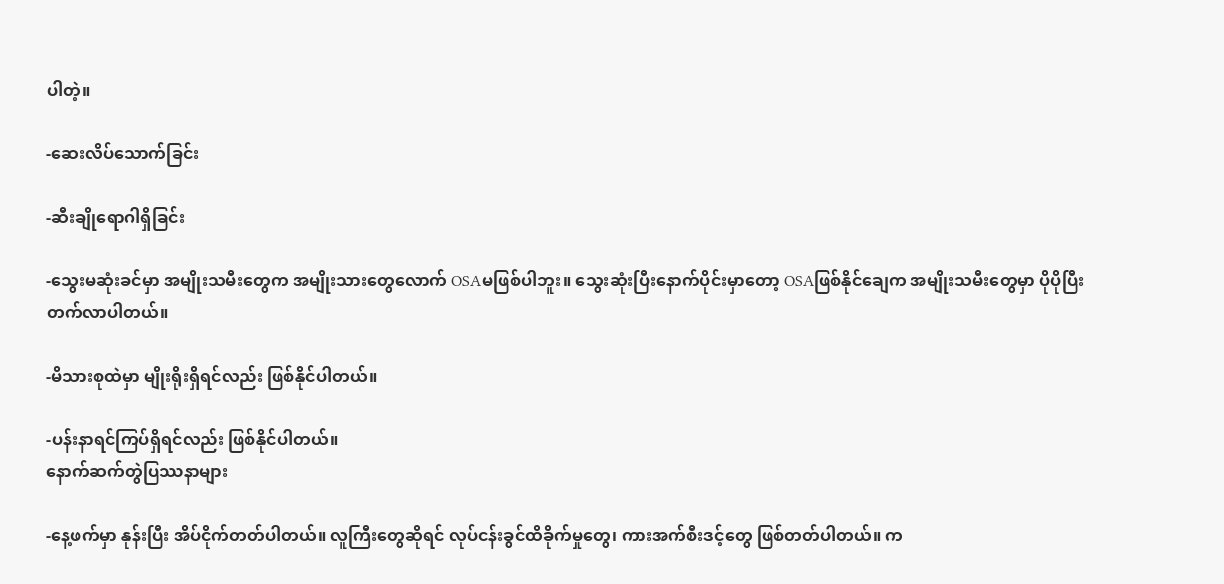ပါတဲ့။

-ဆေးလိပ်သောက်ခြင်း

-ဆီးချိုရောဂါရှိခြင်း

-သွေးမဆုံးခင်မှာ အမျိုးသမီးတွေက အမျိုးသားတွေလောက် OSAမဖြစ်ပါဘူး။ သွေးဆုံးပြီးနောက်ပိုင်းမှာတော့ OSAဖြစ်နိုင်ချေက အမျိုးသမီးတွေမှာ ပိုပိုပြီးတက်လာပါတယ်။

-မိသားစုထဲမှာ မျိုးရိုးရှိရင်လည်း ဖြစ်နိုင်ပါတယ်။

-ပန်းနာရင်ကြပ်ရှိရင်လည်း ဖြစ်နိုင်ပါတယ်။
နောက်ဆက်တွဲပြဿနာများ

-နေ့ဖက်မှာ နုန်းပြီး အိပ်ငိုက်တတ်ပါတယ်။ လူကြီးတွေဆိုရင် လုပ်ငန်းခွင်ထိခိုက်မှုတွေ၊ ကားအက်စီးဒင့်တွေ ဖြစ်တတ်ပါတယ်။ က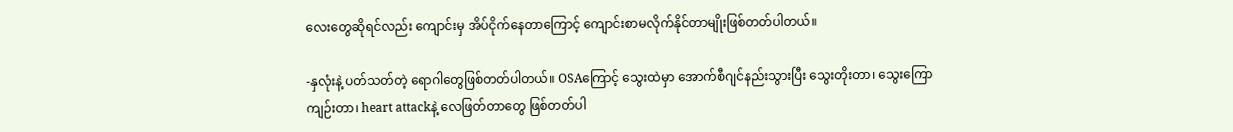လေးတွေဆိုရင်လည်း ကျောင်းမှ အိပ်ငိုက်နေတာကြောင့် ကျောင်းစာမလိုက်နိုင်တာမျိုးဖြစ်တတ်ပါတယ်။

-နှလုံးနဲ့ ပတ်သတ်တဲ့ ရောဂါတွေဖြစ်တတ်ပါတယ်။ OSAကြောင့် သွေးထဲမှာ အောက်စီဂျင်နည်းသွားပြီး သွေးတိုးတာ၊ သွေးကြောကျဉ်းတာ၊ heart attackနဲ့ လေဖြတ်တာတွေ ဖြစ်တတ်ပါ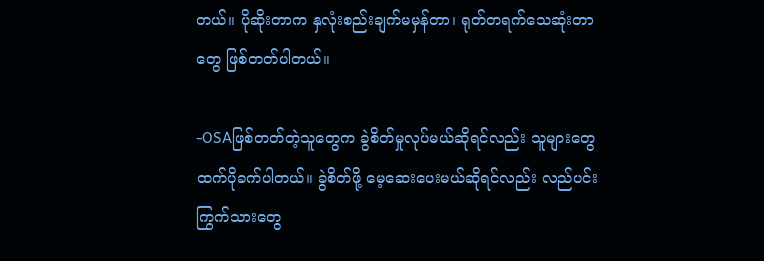တယ်။ ပိုဆိုးတာက နှလုံးစည်းချက်မမှန်တာ၊ ရုတ်တရက်သေဆုံးတာတွေ ဖြစ်တတ်ပါတယ်။

-OSAဖြစ်တတ်တဲ့သူတွေက ခွဲစိတ်မှုလုပ်မယ်ဆိုရင်လည်း သူများတွေထက်ပိုခက်ပါတယ်။ ခွဲစိတ်ဖို့ မေ့ဆေးပေးမယ်ဆိုရင်လည်း လည်ပင်းကြွက်သားတွေ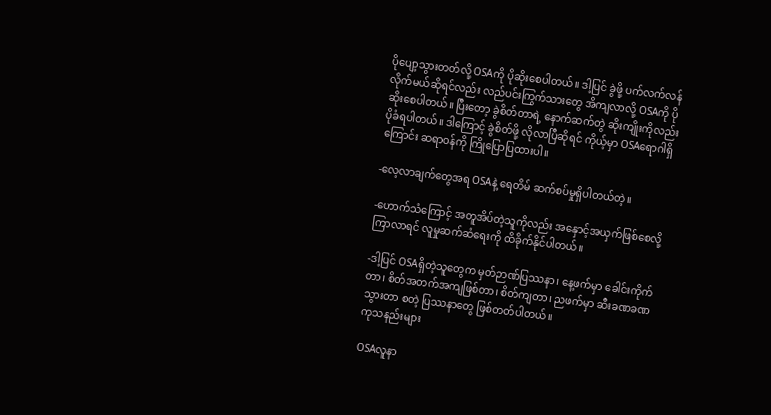ပိုပျော့သွားတတ်လို့ OSAကို ပိုဆိုးစေပါတယ်။ ဒါ့ပြင် ခွဲဖို့ ပက်လက်လန်လိုက်မယ်ဆိုရင်လည်း လည်ပင်းကြွက်သားတွေ အိကျလာလို့ OSAကို ပိုဆိုးစေပါတယ်။ ပြီးတော့ ခွဲစိတ်တာရဲ့ နောက်ဆက်တွဲ ဆိုးကျိုးကိုလည်း ပိုခံရပါတယ်။ ဒါကြောင့် ခွဲစိတ်ဖို့ လိုလာပြီဆိုရင် ကိုယ့်မှာ OSAရောဂါရှိကြောင်း ဆရာဝန်ကို ကြိုပြောပြထားပါ။

-လေ့လာချက်တွေအရ OSAနဲ့ ရေတိမ် ဆက်စပ်မှုရှိပါတယ်တဲ့။

-ဟောက်သံကြောင့် အတူအိပ်တဲ့သူကိုလည်း အနှောင့်အယှက်ဖြစ်စေလို့ ကြာလာရင် လူမှုဆက်ဆံရေးကို ထိခိုက်နိုင်ပါတယ်။

-ဒါ့ပြင် OSAရှိတဲ့သူတွေက မှတ်ဉာဏ်ပြဿနာ၊ နေ့ဖက်မှာ ခေါင်းကိုက်တာ၊ စိတ်အတက်အကျဖြစ်တာ၊ စိတ်ကျတာ၊ ညဖက်မှာ ဆီးခဏခဏသွားတာ စတဲ့ ပြဿနာတွေ ဖြစ်တတ်ပါတယ်။
ကုသနည်းများ

OSAလူနာ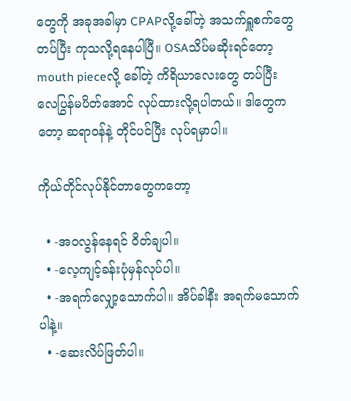တွေကို အခုအခါမှာ CPAPလို့ခေါ်တဲ့ အသက်ရှူစက်တွေတပ်ပြီး ကုသလို့ရနေပါပြီ။ OSAသိပ်မဆိုးရင်တော့ mouth pieceလို့ ခေါ်တဲ့ ကိရိယာလေးတွေ တပ်ပြီး လေပြွန်မပိတ်အောင် လုပ်ထားလို့ရပါတယ်။ ဒါတွေကတော့ ဆရာဝန်နဲ့ တိုင်ပင်ပြီး လုပ်ရမှာပါ။

ကိုယ်တိုင်လုပ်နိုင်တာတွေကတော့

  • -အဝလွန်နေရင် ဝိတ်ချပါ။
  • -လေ့ကျင့်ခန်းပုံမှန်လုပ်ပါ။
  • -အရက်လျှော့သောက်ပါ။ အိပ်ခါနီး အရက်မသောက်ပါနဲ့။
  • -ဆေးလိပ်ဖြတ်ပါ။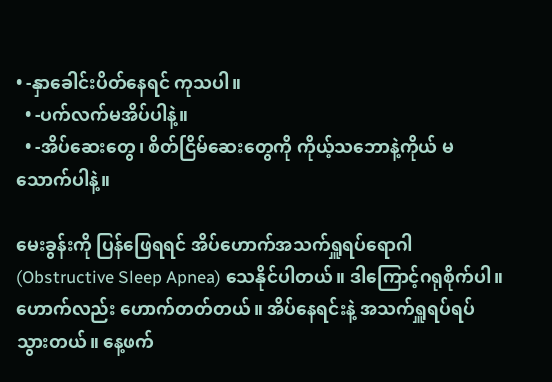• -နှာခေါင်းပိတ်နေရင် ကုသပါ။
  • -ပက်လက်မအိပ်ပါနဲ့။
  • -အိပ်ဆေးတွေ၊ စိတ်ငြိမ်ဆေးတွေကို ကိုယ့်သဘောနဲ့ကိုယ် မသောက်ပါနဲ့။

မေးခွန်းကို ပြန်ဖြေရရင် အိပ်ဟောက်အသက်ရှူရပ်ရောဂါ (Obstructive Sleep Apnea) သေနိုင်ပါတယ်။ ဒါကြောင့်ဂရုစိုက်ပါ။ ဟောက်လည်း ဟောက်တတ်တယ်။ အိပ်နေရင်းနဲ့ အသက်ရှူရပ်ရပ်သွားတယ်။ နေ့ဖက်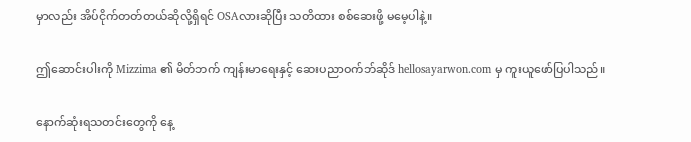မှာလည်း အိပ်ငိုက်တတ်တယ်ဆိုလို့ရှိရင် OSAလားဆိုပြီး သတိထား စစ်ဆေးဖို့ မမေ့ပါနဲ့။

ဤဆောင်းပါးကို Mizzima ၏ မိတ်ဘက် ကျန်းမာရေးနှင့် ဆေးပညာဝက်ဘ်ဆိုဒ် hellosayarwon.com မှ ကူးယူဖော်ပြပါသည်။

နောက်ဆုံးရသတင်းတွေကို နေ့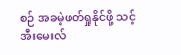စဉ် အခမဲ့ဖတ်ရှုနိုင်ဖို့ သင့် အီးမေးလ်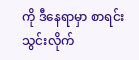ကို ဒီနေရာမှာ စာရင်းသွင်းလိုက်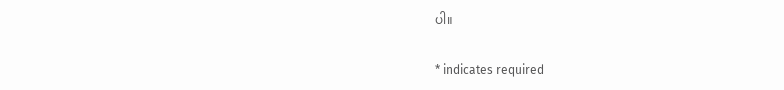ပါ။

* indicates required